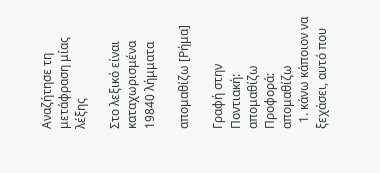Αναζήτησε τη μετάφραση μίας λέξης

Στο λεξικό είναι καταχωρισμένα 19840 λήμματα

απομαθίζω [Ρήμα]

Γραφή στην Ποντιακή: απομαθίζω Προφορά: απομαθίζω
  1. κάνω κάποιον να ξεχάσει, αυτό που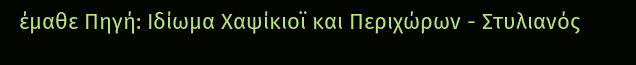έμαθε Πηγή: Ιδίωμα Χαψίκιοϊ και Περιχώρων - Στυλιανός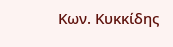Κων. Κυκκίδης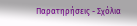Παρατηρήσεις - Σχόλια